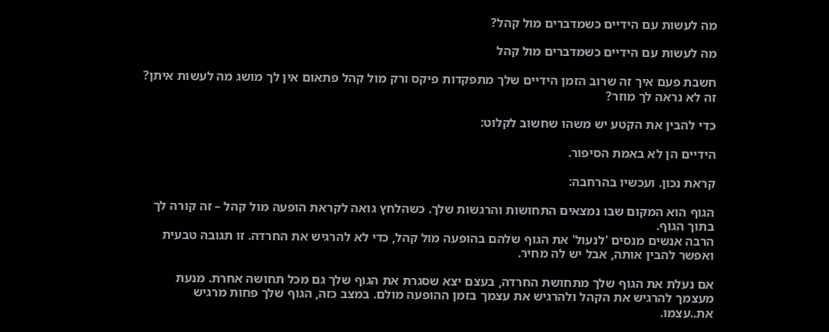מה לעשות עם הידיים כשמדברים מול קהל?

מה לעשות עם הידיים כשמדברים מול קהל

חשבת פעם איך זה שרוב הזמן הידיים שלך מתפקדות פיקס ורק מול קהל פתאום אין לך מושג מה לעשות איתן? זה לא נראה לך מוזר?

כדי להבין את הקטע יש משהו שחשוב לקלוט:

הידיים הן לא באמת הסיפור.

קראת נכון. ועכשיו בהרחבה:

הגוף הוא המקום שבו נמצאים התחושות והרגשות שלך. כשהלחץ גואה לקראת הופעה מול קהל – זה קורה לך בתוך הגוף.
הרבה אנשים מנסים 'לנעול' את הגוף שלהם בהופעה מול קהל, כדי לא להרגיש את החרדה. זו תגובה טבעית ואפשר להבין אותה, אבל יש לה מחיר.

אם נעלת את הגוף שלך מתחושת החרדה, בעצם יצא שסגרת את הגוף שלך גם מכל תחושה אחרת. מנעת מעצמך להרגיש את הקהל ולהרגיש את עצמך בזמן ההופעה מולם. במצב כזה, הגוף שלך פחות מרגיש את..עצמו.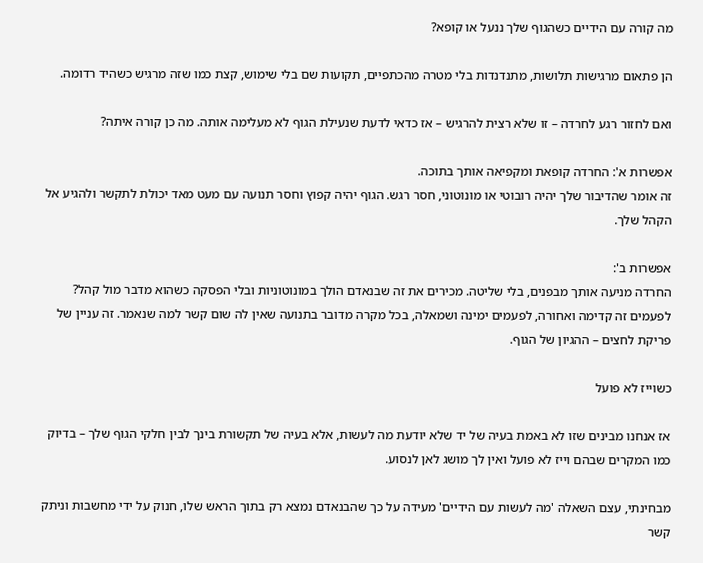מה קורה עם הידיים כשהגוף שלך ננעל או קופא?

הן פתאום מרגישות תלושות, מתנדנדות בלי מטרה מהכתפיים, תקועות שם בלי שימוש, קצת כמו שזה מרגיש כשהיד רדומה.

ואם לחזור רגע לחרדה – זו שלא רצית להרגיש – אז כדאי לדעת שנעילת הגוף לא מעלימה אותה. מה כן קורה איתה?

אפשרות א': החרדה קופאת ומקפיאה אותך בתוכה.
זה אומר שהדיבור שלך יהיה רובוטי או מונוטוני, חסר רגש. הגוף יהיה קפוץ וחסר תנועה עם מעט מאד יכולת לתקשר ולהגיע אל הקהל שלך.

אפשרות ב':
החרדה מניעה אותך מבפנים, בלי שליטה. מכירים את זה שבנאדם הולך במונוטוניות ובלי הפסקה כשהוא מדבר מול קהל? לפעמים זה קדימה ואחורה, לפעמים ימינה ושמאלה, בכל מקרה מדובר בתנועה שאין לה שום קשר למה שנאמר. זה עניין של פריקת לחצים – ההגיון של הגוף.

כשוייז לא פועל

אז אנחנו מבינים שזו לא באמת בעיה של יד שלא יודעת מה לעשות, אלא בעיה של תקשורת בינך לבין חלקי הגוף שלך – בדיוק כמו המקרים שבהם וייז לא פועל ואין לך מושג לאן לנסוע.

מבחינתי, עצם השאלה 'מה לעשות עם הידיים' מעידה על כך שהבנאדם נמצא רק בתוך הראש שלו, חנוק על ידי מחשבות וניתק קשר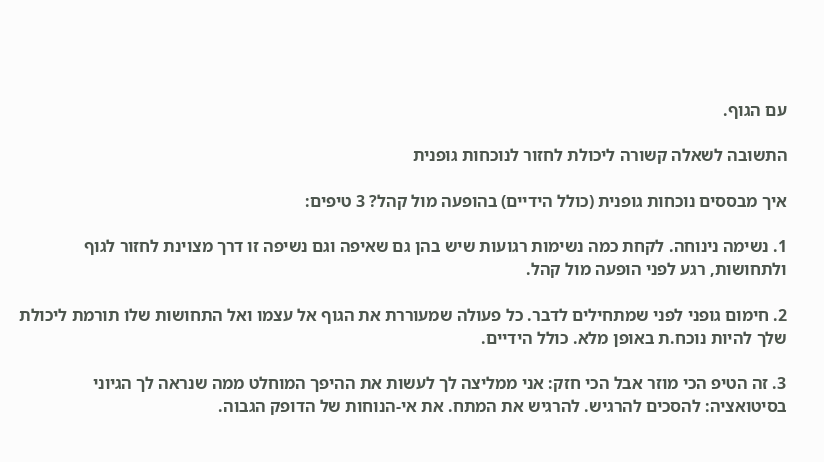עם הגוף.

התשובה לשאלה קשורה ליכולת לחזור לנוכחות גופנית

איך מבססים נוכחות גופנית (כולל הידיים) בהופעה מול קהל? 3 טיפים:

1. נשימה נינוחה. לקחת כמה נשימות רגועות שיש בהן גם שאיפה וגם נשיפה זו דרך מצוינת לחזור לגוף ולתחושות, רגע לפני הופעה מול קהל.

2. חימום גופני לפני שמתחילים לדבר. כל פעולה שמעוררת את הגוף אל עצמו ואל התחושות שלו תורמת ליכולת שלך להיות נוכח.ת באופן מלא. כולל הידיים.

3. זה הטיפ הכי מוזר אבל הכי חזק: אני ממליצה לך לעשות את ההיפך המוחלט ממה שנראה לך הגיוני בסיטואציה: להסכים להרגיש. להרגיש את המתח. את אי-הנוחות של הדופק הגבוה.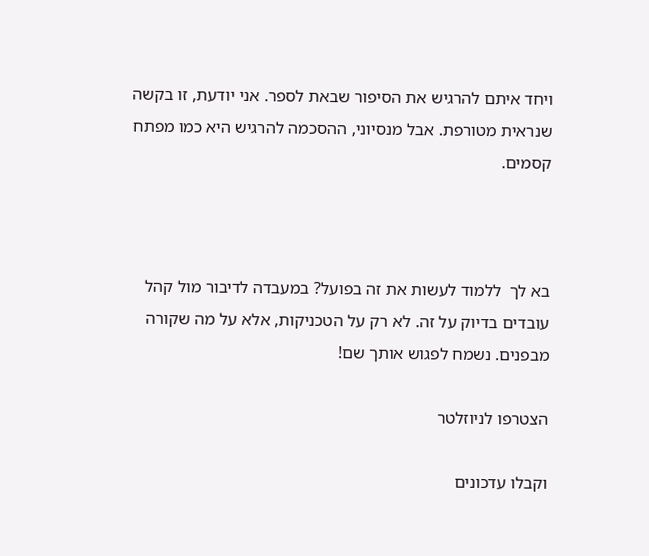ויחד איתם להרגיש את הסיפור שבאת לספר. אני יודעת, זו בקשה שנראית מטורפת. אבל מנסיוני, ההסכמה להרגיש היא כמו מפתח קסמים.



בא לך  ללמוד לעשות את זה בפועל? במעבדה לדיבור מול קהל עובדים בדיוק על זה. לא רק על הטכניקות, אלא על מה שקורה מבפנים. נשמח לפגוש אותך שם!

הצטרפו לניוזלטר

וקבלו עדכונים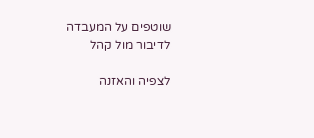שוטפים על המעבדה לדיבור מול קהל

לצפיה והאזנה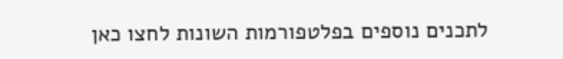לתכנים נוספים בפלטפורמות השונות לחצו כאן